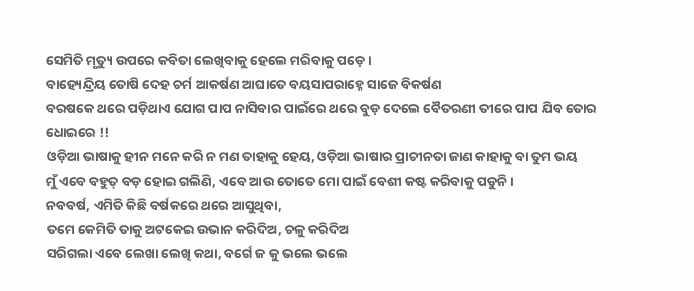ସେମିତି ମୃତ୍ୟୁ ଉପରେ କବିତା ଲେଖିବାକୁ ହେଲେ ମରିବାକୁ ପଡ଼େ ।
ବାହ୍ୟେନ୍ଦ୍ରିୟ ତୋଷି ଦେହ ଚର୍ମ ଆକର୍ଷଣ ଆଘାତେ ବୟସାପରାହ୍ନେ ସାଜେ ବିକର୍ଷଣ
ବରଷକେ ଥରେ ପଡ଼ିଥାଏ ଯୋଗ ପାପ ନାସିବାର ପାଇଁରେ ଥରେ ବୁଡ଼ ଦେଲେ ବୈତରଣୀ ତୀରେ ପାପ ଯିବ ତୋର ଧୋଇରେ !!
ଓଡ଼ିଆ ଭାଷାକୁ ହୀନ ମନେ କରି ନ ମଣ ତାହାକୁ ହେୟ, ଓଡ଼ିଆ ଭାଷାର ପ୍ରାଚୀନତା ଜାଣ କାହାକୁ ବା ତୁମ ଭୟ
ମୁଁ ଏବେ ବହୁତ୍ ବଡ଼ ହୋଇ ଗଲିଣି, ଏବେ ଆଉ ତୋତେ ମୋ ପାଇଁ ବେଶୀ କଷ୍ଟ କରିବାକୁ ପଡୁନି।
ନବବର୍ଷ, ଏମିତି କିଛି ବର୍ଷକରେ ଥରେ ଆସୁଥିବା,
ତମେ କେମିତି ତାକୁ ଅଟକେଇ ଉଭାନ କରିଦିଅ, ଚଳୁ କରିଦିଅ
ସରିଗଲା ଏବେ ଲେଖା ଲେଖି କଥା, ବର୍ଗେ ଜ କୁ ଭଲେ ଭଲେ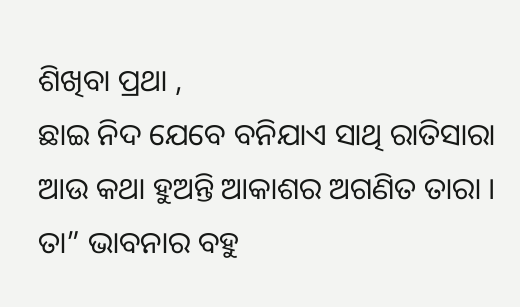ଶିଖିବା ପ୍ରଥା ,
ଛାଇ ନିଦ ଯେବେ ବନିଯାଏ ସାଥି ରାତିସାରା ଆଉ କଥା ହୁଅନ୍ତି ଆକାଶର ଅଗଣିତ ତାରା ।
ତା” ଭାବନାର ବହୁ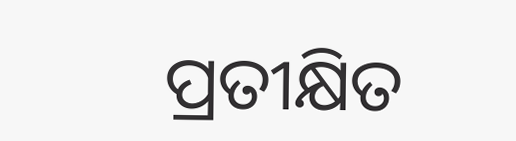ପ୍ରତୀକ୍ଷିତ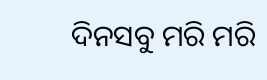ଦିନସବୁ ମରି ମରି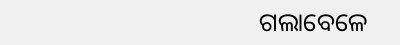ଗଲାବେଳେ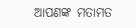ଆପଣଙ୍କ ମତାମତ